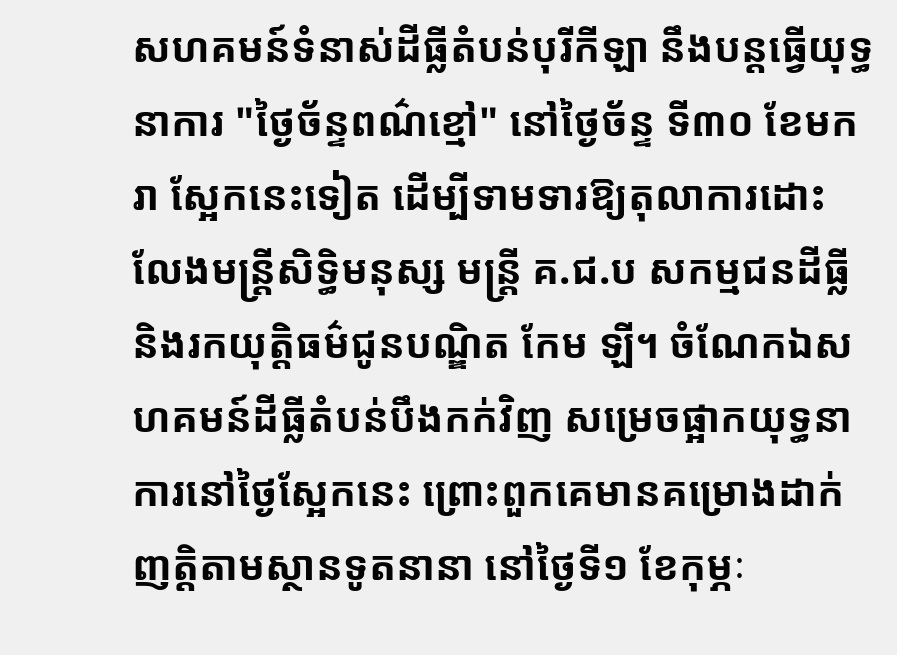សហគមន៍ទំនាស់ដីធ្លីតំបន់បុរីកីឡា នឹងបន្តធ្វើយុទ្ធនាការ "ថ្ងៃច័ន្ទពណ៌ខ្មៅ" នៅថ្ងៃច័ន្ទ ទី៣០ ខែមករា ស្អែកនេះទៀត ដើម្បីទាមទារឱ្យតុលាការដោះលែងមន្ត្រីសិទ្ធិមនុស្ស មន្ត្រី គ.ជ.ប សកម្មជនដីធ្លី និងរកយុត្តិធម៌ជូនបណ្ឌិត កែម ឡី។ ចំណែកឯសហគមន៍ដីធ្លីតំបន់បឹងកក់វិញ សម្រេចផ្អាកយុទ្ធនាការនៅថ្ងៃស្អែកនេះ ព្រោះពួកគេមានគម្រោងដាក់ញត្តិតាមស្ថានទូតនានា នៅថ្ងៃទី១ ខែកុម្ភៈ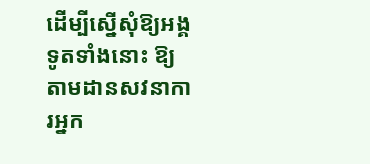ដើម្បីស្នើសុំឱ្យអង្គទូតទាំងនោះ ឱ្យតាមដានសវនាការអ្នក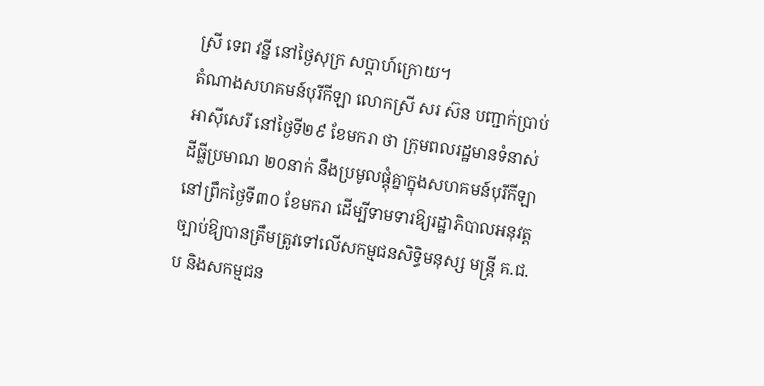ស្រី ទេព វន្នី នៅថ្ងៃសុក្រ សប្ដាហ៍ក្រោយ។
តំណាងសហគមន៍បុរីកីឡា លោកស្រី សរ ស៊ន បញ្ជាក់ប្រាប់អាស៊ីសេរី នៅថ្ងៃទី២៩ ខែមករា ថា ក្រុមពលរដ្ឋមានទំនាស់ដីធ្លីប្រមាណ ២០នាក់ នឹងប្រមូលផ្តុំគ្នាក្នុងសហគមន៍បុរីកីឡា នៅព្រឹកថ្ងៃទី៣០ ខែមករា ដើម្បីទាមទារឱ្យរដ្ឋាភិបាលអនុវត្តច្បាប់ឱ្យបានត្រឹមត្រូវទៅលើសកម្មជនសិទ្ធិមនុស្ស មន្ត្រី គ.ជ.ប និងសកម្មជន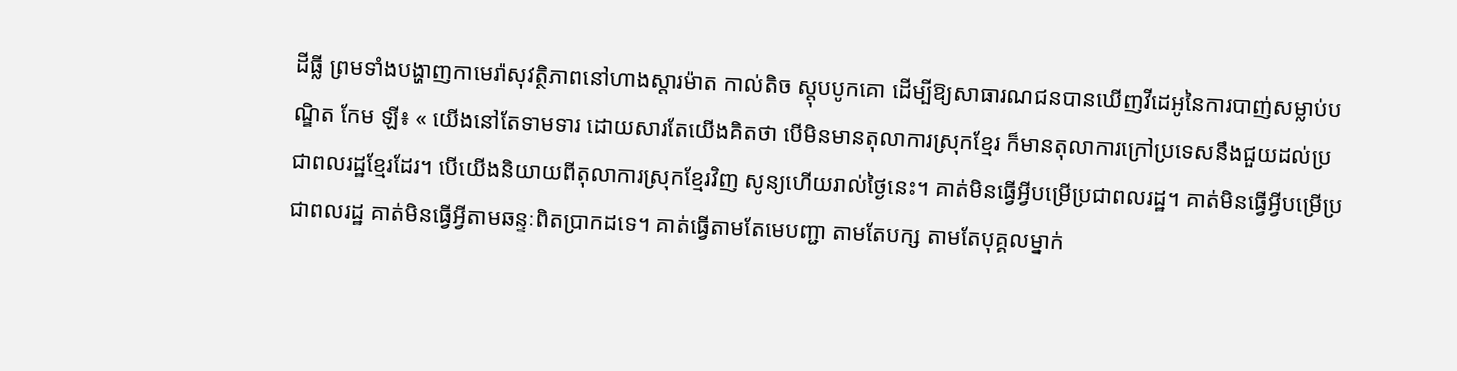ដីធ្លី ព្រមទាំងបង្ហាញកាមេរ៉ាសុវត្ថិភាពនៅហាងស្តារម៉ាត កាល់តិច ស្តុបបូកគោ ដើម្បីឱ្យសាធារណជនបានឃើញវីដេអូនៃការបាញ់សម្លាប់បណ្ឌិត កែម ឡី៖ « យើងនៅតែទាមទារ ដោយសារតែយើងគិតថា បើមិនមានតុលាការស្រុកខ្មែរ ក៏មានតុលាការក្រៅប្រទេសនឹងជួយដល់ប្រជាពលរដ្ឋខ្មែរដែរ។ បើយើងនិយាយពីតុលាការស្រុកខ្មែរវិញ សូន្យហើយរាល់ថ្ងៃនេះ។ គាត់មិនធ្វើអ្វីបម្រើប្រជាពលរដ្ឋ។ គាត់មិនធ្វើអ្វីបម្រើប្រជាពលរដ្ឋ គាត់មិនធ្វើអ្វីតាមឆន្ទៈពិតប្រាកដទេ។ គាត់ធ្វើតាមតែមេបញ្ជា តាមតែបក្ស តាមតែបុគ្គលម្នាក់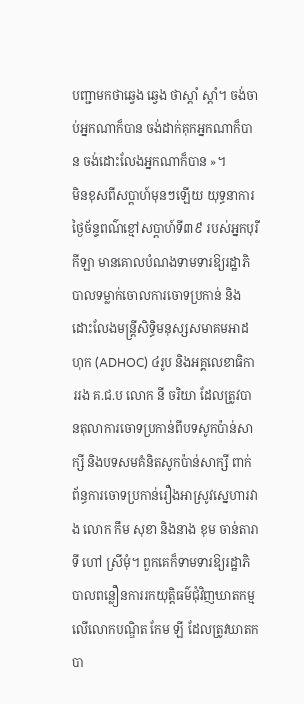បញ្ជាមកថាឆ្វេង ឆ្វេង ថាស្តាំ ស្តាំ។ ចង់ចាប់អ្នកណាក៏បាន ចង់ដាក់គុកអ្នកណាក៏បាន ចង់ដោះលែងអ្នកណាក៏បាន »។
មិនខុសពីសប្ដាហ៍មុនៗឡើយ យុទ្ធនាការថ្ងៃច័ន្ទពណ៌ខ្មៅសប្ដាហ៍ទី៣៩ របស់អ្នកបុរីកីឡា មានគោលបំណងទាមទារឱ្យរដ្ឋាភិបាលទម្លាក់ចោលការចោទប្រកាន់ និងដោះលែងមន្ត្រីសិទ្ធិមនុស្សសមាគមអាដហុក (ADHOC) ៤រូប និងអគ្គលេខាធិការរង គ.ជ.ប លោក នី ចរិយា ដែលត្រូវបានតុលាការចោទប្រកាន់ពីបទសូកប៉ាន់សាក្សី និងបទសមគំនិតសូកប៉ាន់សាក្សី ពាក់ព័ន្ធការចោទប្រកាន់រឿងអាស្រូវស្នេហារវាង លោក កឹម សុខា និងនាង ខុម ចាន់តារាទី ហៅ ស្រីមុំ។ ពួកគេក៏ទាមទារឱ្យរដ្ឋាភិបាលពន្លឿនការរកយុត្តិធម៌ជុំវិញឃាតកម្មលើលោកបណ្ឌិត កែម ឡី ដែលត្រូវឃាតកបា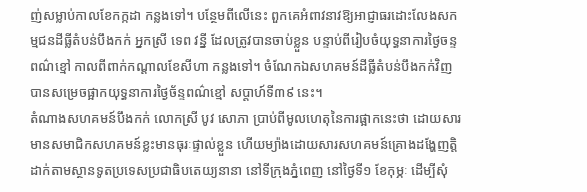ញ់សម្លាប់កាលខែកក្កដា កន្លងទៅ។ បន្ថែមពីលើនេះ ពួកគេអំពាវនាវឱ្យអាជ្ញាធរដោះលែងសកម្មជនដីធ្លីតំបន់បឹងកក់ អ្នកស្រី ទេព វន្នី ដែលត្រូវបានចាប់ខ្លួន បន្ទាប់ពីរៀបចំយុទ្ធនាការថ្ងៃចន្ទពណ៌ខ្មៅ កាលពីពាក់កណ្ដាលខែសីហា កន្លងទៅ។ ចំណែកឯសហគមន៍ដីធ្លីតំបន់បឹងកក់វិញ បានសម្រេចផ្អាកយុទ្ធនាការថ្ងៃច័ន្ទពណ៌ខ្មៅ សប្តាហ៍ទី៣៩ នេះ។
តំណាងសហគមន៍បឹងកក់ លោកស្រី បូវ សោភា ប្រាប់ពីមូលហេតុនៃការផ្អាកនេះថា ដោយសារមានសមាជិកសហគមន៍ខ្លះមានធុរៈផ្ទាល់ខ្លួន ហើយម្យ៉ាងដោយសារសហគមន៍គ្រោងដង្ហែញត្តិដាក់តាមស្ថានទូតប្រទេសប្រជាធិបតេយ្យនានា នៅទីក្រុងភ្នំពេញ នៅថ្ងៃទី១ ខែកុម្ភៈ ដើម្បីសុំ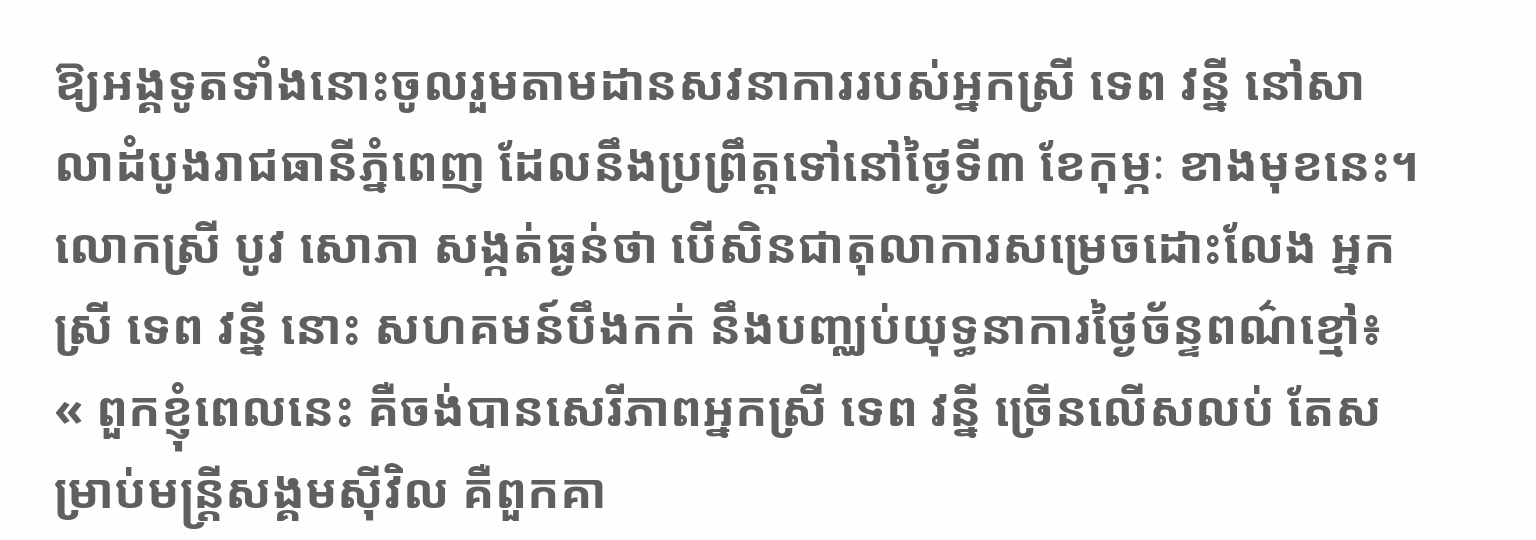ឱ្យអង្គទូតទាំងនោះចូលរួមតាមដានសវនាការរបស់អ្នកស្រី ទេព វន្នី នៅសាលាដំបូងរាជធានីភ្នំពេញ ដែលនឹងប្រព្រឹត្តទៅនៅថ្ងៃទី៣ ខែកុម្ភៈ ខាងមុខនេះ។ លោកស្រី បូវ សោភា សង្កត់ធ្ងន់ថា បើសិនជាតុលាការសម្រេចដោះលែង អ្នកស្រី ទេព វន្នី នោះ សហគមន៍បឹងកក់ នឹងបញ្ឈប់យុទ្ធនាការថ្ងៃច័ន្ទពណ៌ខ្មៅ៖ « ពួកខ្ញុំពេលនេះ គឺចង់បានសេរីភាពអ្នកស្រី ទេព វន្នី ច្រើនលើសលប់ តែសម្រាប់មន្ត្រីសង្គមស៊ីវិល គឺពួកគា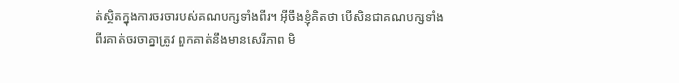ត់ស្ថិតក្នុងការចរចារបស់គណបក្សទាំងពីរ។ អ៊ីចឹងខ្ញុំគិតថា បើសិនជាគណបក្សទាំងពីរគាត់ចរចាគ្នាត្រូវ ពួកគាត់នឹងមានសេរីភាព មិ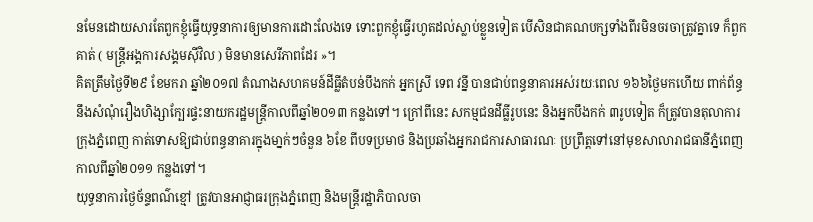នមែនដោយសារតែពួកខ្ញុំធ្វើយុទ្ធនាការឲ្យមានការដោះលែងទេ ទោះពួកខ្ញុំធ្វើរហូតដល់ស្លាប់ខ្លួនទៀត បើសិនជាគណបក្សទាំងពីរមិនចរចាត្រូវគ្នាទេ ក៏ពួកគាត់ ( មន្ត្រីអង្គការសង្គមស៊ីវិល ) មិនមានសេរីភាពដែរ »។
គិតត្រឹមថ្ងៃទី២៩ ខែមករា ឆ្នាំ២០១៧ តំណាងសហគមន៍ដីធ្លីតំបន់បឹងកក់ អ្នកស្រី ទេព វន្នី បានជាប់ពន្ធនាគារអស់រយៈពេល ១៦៦ថ្ងៃមកហើយ ពាក់ព័ន្ធនឹងសំណុំរឿងហិង្សាក្បែរផ្ទះនាយករដ្ឋមន្ត្រីកាលពីឆ្នាំ២០១៣ កន្លងទៅ។ ក្រៅពីនេះ សកម្មជនដីធ្លីរូបនេះ និងអ្នកបឹងកក់ ៣រូបទៀត ក៏ត្រូវបានតុលាការក្រុងភ្នំពេញ កាត់ទោសឱ្យជាប់ពន្ធនាគារក្នុងមា្នក់ៗចំនួន ៦ខែ ពីបទប្រមាថ និងប្រឆាំងអ្នករាជការសាធារណៈ ប្រព្រឹត្តទៅនៅមុខសាលារាជធានីភ្នំពេញ កាលពីឆ្នាំ២០១១ កន្លងទៅ។
យុទ្ធនាការថ្ងៃច័ន្ទពណ៌ខ្មៅ ត្រូវបានអាជ្ញាធរក្រុងភ្នំពេញ និងមន្ត្រីរដ្ឋាភិបាលចា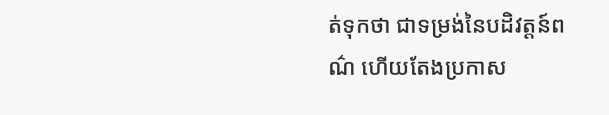ត់ទុកថា ជាទម្រង់នៃបដិវត្តន៍ពណ៌ ហើយតែងប្រកាស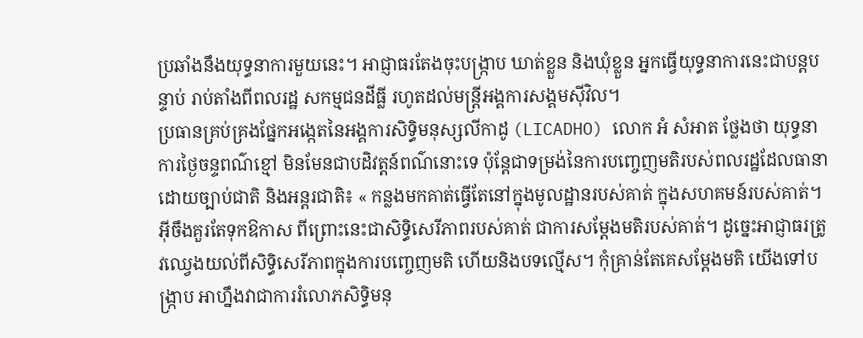ប្រឆាំងនឹងយុទ្ធនាការមួយនេះ។ អាជ្ញាធរតែងចុះបង្ក្រាប ឃាត់ខ្លួន និងឃុំខ្លួន អ្នកធ្វើយុទ្ធនាការនេះជាបន្តបន្ទាប់ រាប់តាំងពីពលរដ្ឋ សកម្មជនដីធ្លី រហូតដល់មន្ត្រីអង្គការសង្គមស៊ីវិល។
ប្រធានគ្រប់គ្រងផ្នែកអង្កេតនៃអង្គការសិទ្ធិមនុស្សលីកាដូ (LICADHO) លោក អំ សំអាត ថ្លែងថា យុទ្ធនាការថ្ងៃចន្ទពណ៌ខ្មៅ មិនមែនជាបដិវត្តន៍ពណ៌នោះទេ ប៉ុន្តែជាទម្រង់នៃការបញ្ចេញមតិរបស់ពលរដ្ឋដែលធានាដោយច្បាប់ជាតិ និងអន្តរជាតិ៖ « កន្លងមកគាត់ធ្វើតែនៅក្នុងមូលដ្ឋានរបស់គាត់ ក្នុងសហគមន៍របស់គាត់។ អ៊ីចឹងគួរតែទុកឱកាស ពីព្រោះនេះជាសិទ្ធិសេរីភាពរបស់គាត់ ជាការសម្ដែងមតិរបស់គាត់។ ដូច្នេះអាជ្ញាធរត្រូវឈ្វេងយល់ពីសិទ្ធិសេរីភាពក្នុងការបញ្ចេញមតិ ហើយនិងបទល្មើស។ កុំគ្រាន់តែគេសម្ដែងមតិ យើងទៅបង្ក្រាប អាហ្នឹងវាជាការរំលោភសិទ្ធិមនុ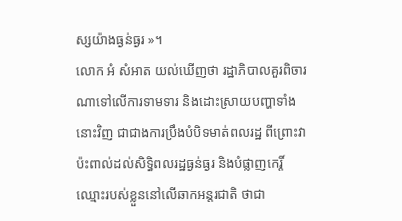ស្សយ៉ាងធ្ងន់ធ្ងរ »។
លោក អំ សំអាត យល់ឃើញថា រដ្ឋាភិបាលគួរពិចារណាទៅលើការទាមទារ និងដោះស្រាយបញ្ហាទាំងនោះវិញ ជាជាងការប្រឹងបំបិទមាត់ពលរដ្ឋ ពីព្រោះវាប៉ះពាល់ដល់សិទ្ធិពលរដ្ឋធ្ងន់ធ្ងរ និងបំផ្លាញកេរ្តិ៍ឈ្មោះរបស់ខ្លួននៅលើឆាកអន្តរជាតិ ថាជា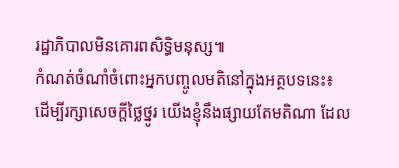រដ្ឋាភិបាលមិនគោរពសិទ្ធិមនុស្ស៕
កំណត់ចំណាំចំពោះអ្នកបញ្ចូលមតិនៅក្នុងអត្ថបទនេះ៖
ដើម្បីរក្សាសេចក្ដីថ្លៃថ្នូរ យើងខ្ញុំនឹងផ្សាយតែមតិណា ដែល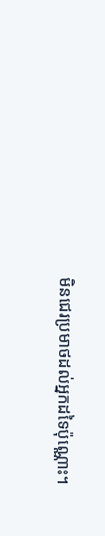មិនជេរប្រមាថដល់អ្នកដទៃប៉ុណ្ណោះ។